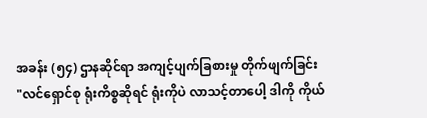အခန်း (၅၄) ဌာနဆိုင်ရာ အကျင့်ပျက်ခြစားမှု တိုက်ဖျက်ခြင်း
"လင်ရှောင်စု ရုံးကိစ္စဆိုရင် ရုံးကိုပဲ လာသင့်တာပေါ့ ဒါကို ကိုယ်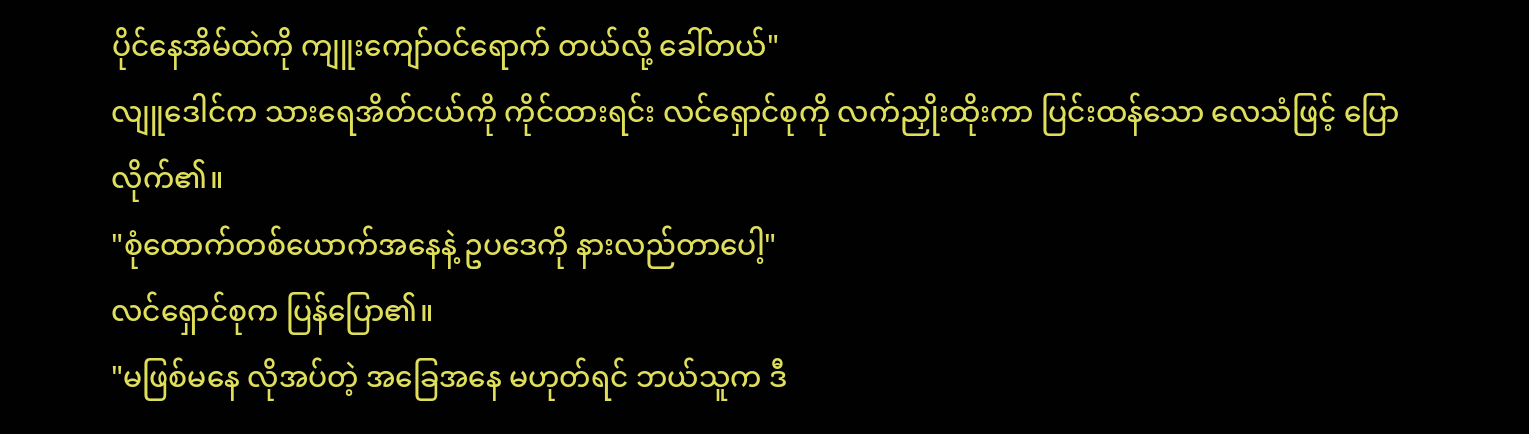ပိုင်နေအိမ်ထဲကို ကျူးကျော်ဝင်ရောက် တယ်လို့ ခေါ်တယ်"
လျူဒေါင်က သားရေအိတ်ငယ်ကို ကိုင်ထားရင်း လင်ရှောင်စုကို လက်ညှိုးထိုးကာ ပြင်းထန်သော လေသံဖြင့် ပြောလိုက်၏။
"စုံထောက်တစ်ယောက်အနေနဲ့ ဥပဒေကို နားလည်တာပေါ့"
လင်ရှောင်စုက ပြန်ပြော၏။
"မဖြစ်မနေ လိုအပ်တဲ့ အခြေအနေ မဟုတ်ရင် ဘယ်သူက ဒီ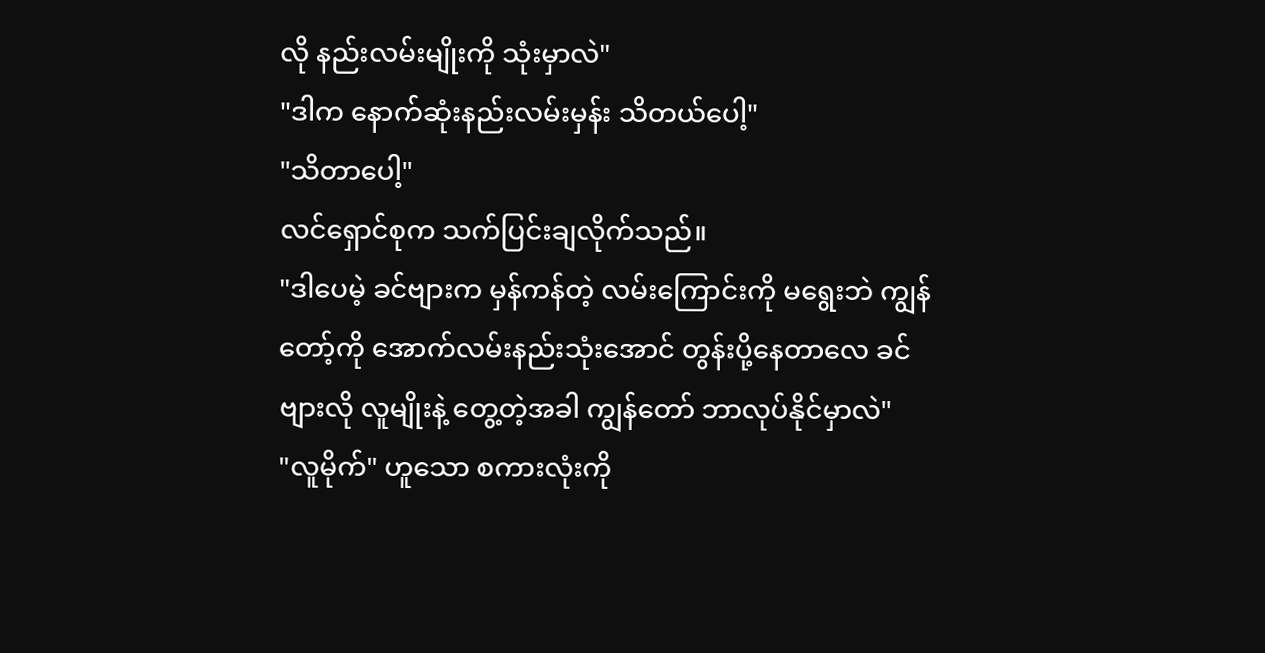လို နည်းလမ်းမျိုးကို သုံးမှာလဲ"
"ဒါက နောက်ဆုံးနည်းလမ်းမှန်း သိတယ်ပေါ့"
"သိတာပေါ့"
လင်ရှောင်စုက သက်ပြင်းချလိုက်သည်။
"ဒါပေမဲ့ ခင်ဗျားက မှန်ကန်တဲ့ လမ်းကြောင်းကို မရွေးဘဲ ကျွန်တော့်ကို အောက်လမ်းနည်းသုံးအောင် တွန်းပို့နေတာလေ ခင်ဗျားလို လူမျိုးနဲ့ တွေ့တဲ့အခါ ကျွန်တော် ဘာလုပ်နိုင်မှာလဲ"
"လူမိုက်" ဟူသော စကားလုံးကို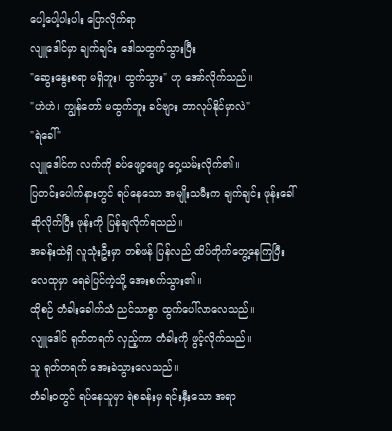ပေါ့ပေါ့ပါးပါး ပြောလိုက်ရာ
လျူဒေါင်မှာ ချက်ချင်း ဒေါသထွက်သွားပြီး
"ဆွေးနွေးစရာ မရှိဘူး၊ ထွက်သွား" ဟု အော်လိုက်သည်။
"ဟဲဟဲ၊ ကျွန်တော် မထွက်ဘူး ခင်ဗျား ဘာလုပ်နိုင်မှာလဲ"
"ရဲခေါ်"
လျူဒေါင်က လက်ကို ခပ်ဖျော့ဖျော့ ဝှေ့ယမ်းလိုက်၏။
ပြတင်းပေါက်နားတွင် ရပ်နေသော အမျိုးသမီးက ချက်ချင်း ဖုန်းခေါ်ဆိုလိုက်ပြီး ဖုန်းကို ပြန်ချလိုက်ရသည်။
အခန်းထဲရှိ လူသုံးဦးမှာ တစ်ဖန် ပြန်လည် ထိပ်တိုက်တွေ့နေကြပြီး လေထုမှာ ရေခဲပြင်ကဲ့သို့ အေးစက်သွား၏။
ထိုစဉ် တံခါးခေါက်သံ ညင်သာစွာ ထွက်ပေါ်လာလေသည်။
လျူဒေါင် ရုတ်တရက် လှည့်ကာ တံခါးကို ဖွင့်လိုက်သည်။
သူ ရုတ်တရက် အေးခဲသွားလေသည်။
တံခါးဝတွင် ရပ်နေသူမှာ ရဲစခန်းမှ ရင်းနှီးသော အရာ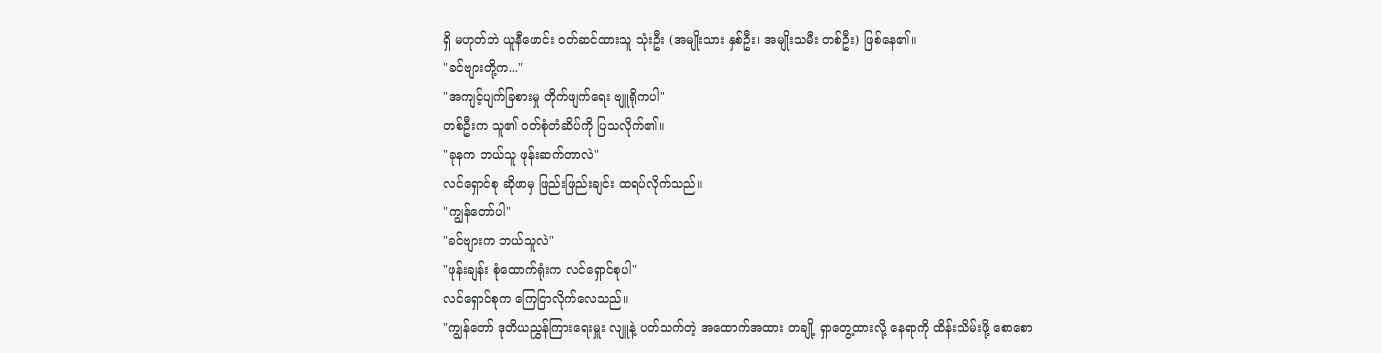ရှိ မဟုတ်ဘဲ ယူနီဖောင်း ဝတ်ဆင်ထားသူ သုံးဦး (အမျိုးသား နှစ်ဦး၊ အမျိုးသမီး တစ်ဦး) ဖြစ်နေ၏။
"ခင်ဗျားတို့က..."
"အကျင့်ပျက်ခြစားမှု တိုက်ဖျက်ရေး ဗျူရိုကပါ"
တစ်ဦးက သူ၏ ဝတ်စုံတံဆိပ်ကို ပြသလိုက်၏။
"ခုနက ဘယ်သူ ဖုန်းဆက်တာလဲ"
လင်ရှောင်စု ဆိုဖာမှ ဖြည်းဖြည်းချင်း ထရပ်လိုက်သည်။
"ကျွန်တော်ပါ"
"ခင်ဗျားက ဘယ်သူလဲ"
"ဖုန်းချန်း စုံထောက်ရုံးက လင်ရှောင်စုပါ"
လင်ရှောင်စုက ကြေငြာလိုက်လေသည်။
"ကျွန်တော် ဒုတိယညွှန်ကြားရေးမှူး လျူနဲ့ ပတ်သက်တဲ့ အထောက်အထား တချို့ ရှာတွေ့ထားလို့ နေရာကို ထိန်းသိမ်းဖို့ စောစော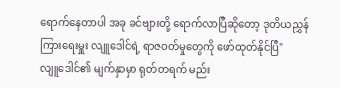ရောက်နေတာပါ အခု ခင်ဗျားတို့ ရောက်လာပြီဆိုတော့ ဒုတိယညွှန်ကြားရေးမှူး လျူဒေါင်ရဲ့ ရာဇဝတ်မှုတွေကို ဖော်ထုတ်နိုင်ပြီ"
လျူဒေါင်၏ မျက်နှာမှာ ရုတ်တရက် မည်း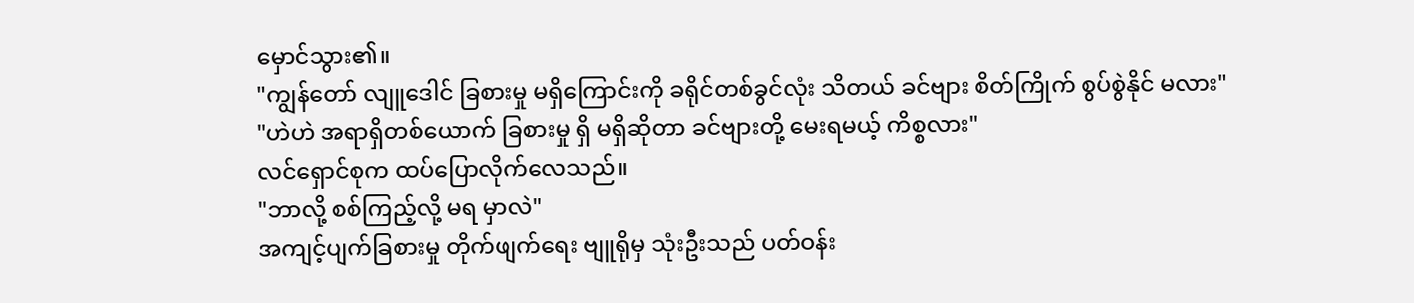မှောင်သွား၏။
"ကျွန်တော် လျူဒေါင် ခြစားမှု မရှိကြောင်းကို ခရိုင်တစ်ခွင်လုံး သိတယ် ခင်ဗျား စိတ်ကြိုက် စွပ်စွဲနိုင် မလား"
"ဟဲဟဲ အရာရှိတစ်ယောက် ခြစားမှု ရှိ မရှိဆိုတာ ခင်ဗျားတို့ မေးရမယ့် ကိစ္စလား"
လင်ရှောင်စုက ထပ်ပြောလိုက်လေသည်။
"ဘာလို့ စစ်ကြည့်လို့ မရ မှာလဲ"
အကျင့်ပျက်ခြစားမှု တိုက်ဖျက်ရေး ဗျူရိုမှ သုံးဦးသည် ပတ်ဝန်း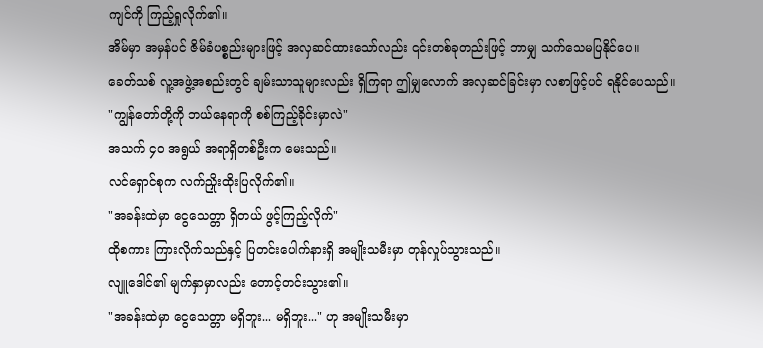ကျင်ကို ကြည့်ရှုလိုက်၏။
အိမ်မှာ အမှန်ပင် ဇိမ်ခံပစ္စည်းများဖြင့် အလှဆင်ထားသော်လည်း ၎င်းတစ်ခုတည်းဖြင့် ဘာမျှ သက်သေမပြနိုင်ပေ။
ခေတ်သစ် လူ့အဖွဲ့အစည်းတွင် ချမ်းသာသူများလည်း ရှိကြရာ ဤမျှလောက် အလှဆင်ခြင်းမှာ လစာဖြင့်ပင် ရနိုင်ပေသည်။
"ကျွန်တော်တို့ကို ဘယ်နေရာကို စစ်ကြည့်ခိုင်းမှာလဲ"
အသက် ၄၀ အရွယ် အရာရှိတစ်ဦးက မေးသည်။
လင်ရှောင်စုက လက်ညှိုးထိုးပြလိုက်၏။
"အခန်းထဲမှာ ငွေသေတ္တာ ရှိတယ် ဖွင့်ကြည့်လိုက်"
ထိုစကား ကြားလိုက်သည်နှင့် ပြတင်းပေါက်နားရှိ အမျိုးသမီးမှာ တုန်လှုပ်သွားသည်။
လျူဒေါင်၏ မျက်နှာမှာလည်း တောင့်တင်းသွား၏။
"အခန်းထဲမှာ ငွေသေတ္တာ မရှိဘူး... မရှိဘူး..." ဟု အမျိုးသမီးမှာ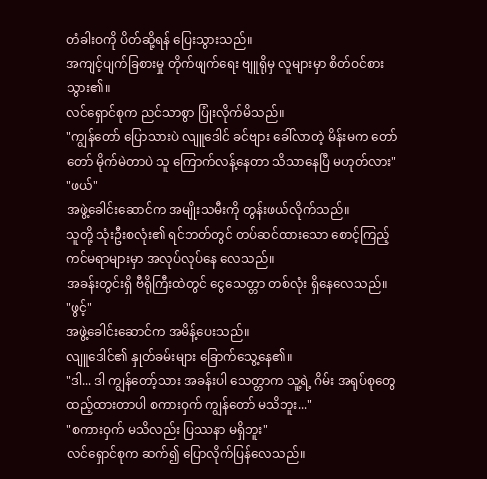တံခါးဝကို ပိတ်ဆို့ရန် ပြေးသွားသည်။
အကျင့်ပျက်ခြစားမှု တိုက်ဖျက်ရေး ဗျူရိုမှ လူများမှာ စိတ်ဝင်စားသွား၏။
လင်ရှောင်စုက ညင်သာစွာ ပြုံးလိုက်မိသည်။
"ကျွန်တော် ပြောသားပဲ လျူဒေါင် ခင်ဗျား ခေါ်လာတဲ့ မိန်းမက တော်တော် မိုက်မဲတာပဲ သူ ကြောက်လန့်နေတာ သိသာနေပြီ မဟုတ်လား"
"ဖယ်"
အဖွဲ့ခေါင်းဆောင်က အမျိုးသမီးကို တွန်းဖယ်လိုက်သည်။
သူတို့ သုံးဦးစလုံး၏ ရင်ဘတ်တွင် တပ်ဆင်ထားသော စောင့်ကြည့်ကင်မရာများမှာ အလုပ်လုပ်နေ လေသည်။
အခန်းတွင်းရှိ ဗီရိုကြီးထဲတွင် ငွေသေတ္တာ တစ်လုံး ရှိနေလေသည်။
"ဖွင့်"
အဖွဲ့ခေါင်းဆောင်က အမိန့်ပေးသည်။
လျူဒေါင်၏ နှုတ်ခမ်းများ ခြောက်သွေ့နေ၏။
"ဒါ... ဒါ ကျွန်တော့်သား အခန်းပါ သေတ္တာက သူ့ရဲ့ ဂိမ်း အရုပ်စုတွေ ထည့်ထားတာပါ စကားဝှက် ကျွန်တော် မသိဘူး..."
"စကားဝှက် မသိလည်း ပြဿနာ မရှိဘူး"
လင်ရှောင်စုက ဆက်၍ ပြောလိုက်ပြန်လေသည်။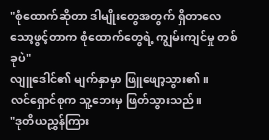"စုံထောက်ဆိုတာ ဒါမျိုးတွေအတွက် ရှိတာလေ သော့ဖွင့်တာက စုံထောက်တွေရဲ့ ကျွမ်းကျင်မှု တစ်ခုပဲ"
လျူဒေါင်၏ မျက်နှာမှာ ဖြူဖျော့သွား၏။
လင်ရှောင်စုက သူ့ဘေးမှ ဖြတ်သွားသည်။
"ဒုတိယညွှန်ကြား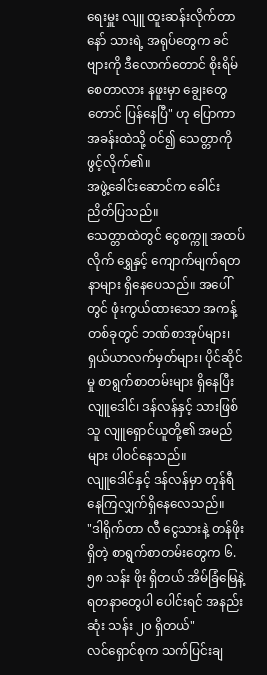ရေးမှူး လျူ ထူးဆန်းလိုက်တာနော် သားရဲ့ အရုပ်တွေက ခင်ဗျားကို ဒီလောက်တောင် စိုးရိမ်စေတာလား နဖူးမှာ ချွေးတွေတောင် ပြန်နေပြီ" ဟု ပြောကာ အခန်းထဲသို့ ဝင်၍ သေတ္တာကို ဖွင့်လိုက်၏။
အဖွဲ့ခေါင်းဆောင်က ခေါင်းညိတ်ပြသည်။
သေတ္တာထဲတွင် ငွေစက္ကူ အထပ်လိုက် ရွှေနှင့် ကျောက်မျက်ရတနာများ ရှိနေပေသည်။ အပေါ်တွင် ဖုံးကွယ်ထားသော အကန့်တစ်ခုတွင် ဘဏ်စာအုပ်များ၊ ရှယ်ယာလက်မှတ်များ၊ ပိုင်ဆိုင်မှု စာရွက်စာတမ်းများ ရှိနေပြီး လျူဒေါင်၊ ဒန်လန်နှင့် သားဖြစ်သူ လျူရှောင်ယူတို့၏ အမည်များ ပါဝင်နေသည်။
လျူဒေါင်နှင့် ဒန်လန်မှာ တုန်ရီနေကြလျှက်ရှိနေလေသည်။
"ဒါရိုက်တာ လီ ငွေသားနဲ့ တန်ဖိုးရှိတဲ့ စာရွက်စာတမ်းတွေက ၆.၅၈ သန်း ဖိုး ရှိတယ် အိမ်ခြံမြေနဲ့ ရတနာတွေပါ ပေါင်းရင် အနည်းဆုံး သန်း ၂၀ ရှိတယ်"
လင်ရှောင်စုက သက်ပြင်းချ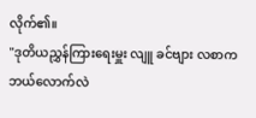လိုက်၏။
"ဒုတိယညွှန်ကြားရေးမှူး လျူ ခင်ဗျား လစာက ဘယ်လောက်လဲ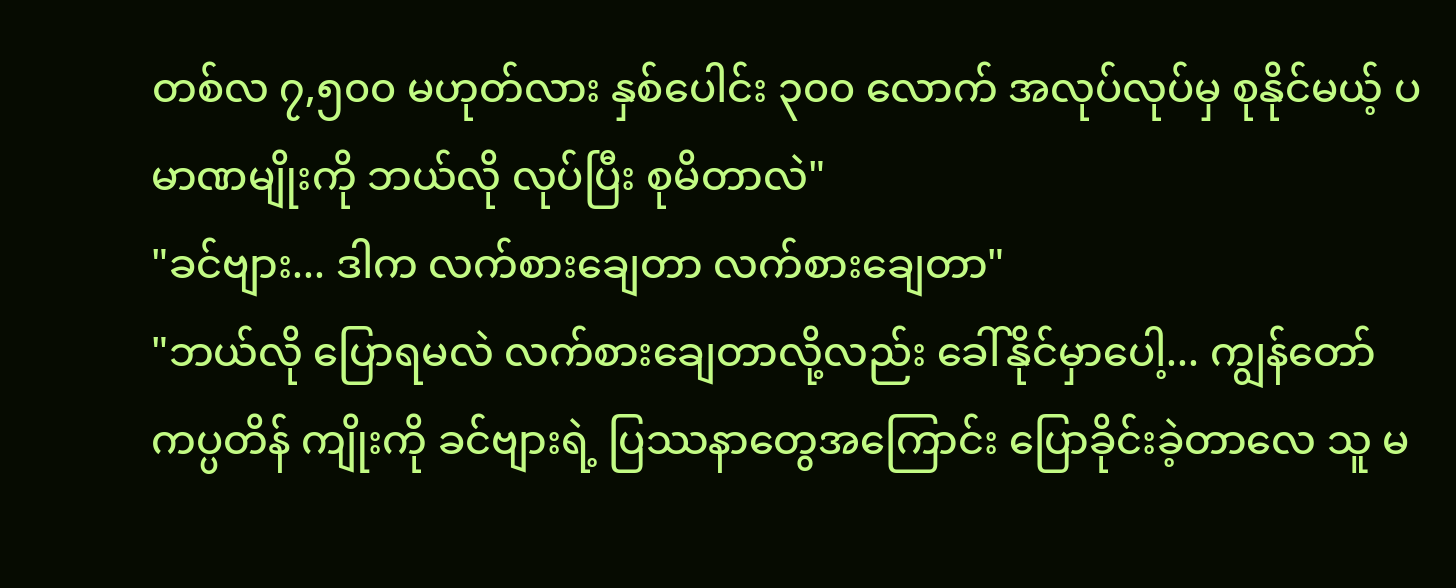တစ်လ ၇,၅၀၀ မဟုတ်လား နှစ်ပေါင်း ၃၀၀ လောက် အလုပ်လုပ်မှ စုနိုင်မယ့် ပမာဏမျိုးကို ဘယ်လို လုပ်ပြီး စုမိတာလဲ"
"ခင်ဗျား... ဒါက လက်စားချေတာ လက်စားချေတာ"
"ဘယ်လို ပြောရမလဲ လက်စားချေတာလို့လည်း ခေါ်နိုင်မှာပေါ့... ကျွန်တော် ကပ္ပတိန် ကျိုးကို ခင်ဗျားရဲ့ ပြဿနာတွေအကြောင်း ပြောခိုင်းခဲ့တာလေ သူ မ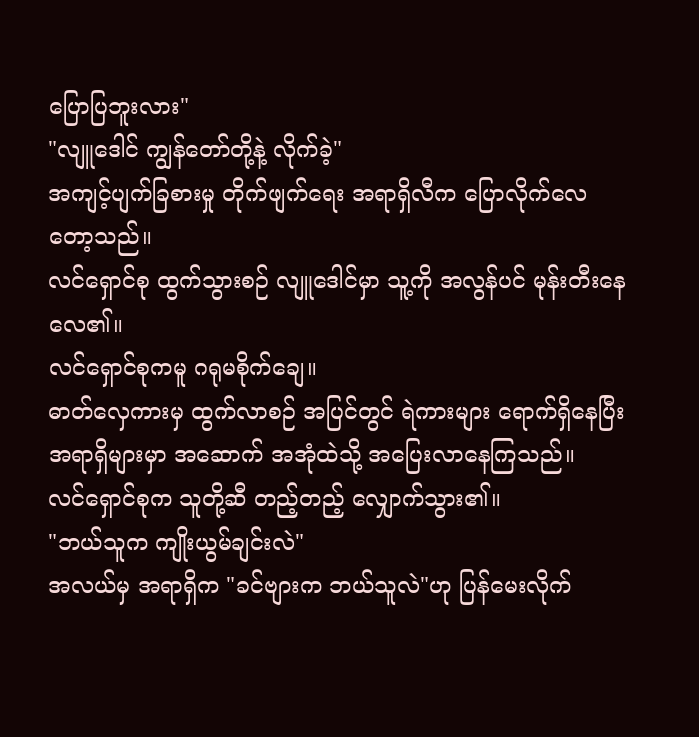ပြောပြဘူးလား"
"လျူဒေါင် ကျွန်တော်တို့နဲ့ လိုက်ခဲ့"
အကျင့်ပျက်ခြစားမှု တိုက်ဖျက်ရေး အရာရှိလီက ပြောလိုက်လေတော့သည်။
လင်ရှောင်စု ထွက်သွားစဉ် လျူဒေါင်မှာ သူ့ကို အလွန်ပင် မုန်းတီးနေလေ၏။
လင်ရှောင်စုကမူ ဂရုမစိုက်ချေ။
ဓာတ်လှေကားမှ ထွက်လာစဉ် အပြင်တွင် ရဲကားများ ရောက်ရှိနေပြီး အရာရှိများမှာ အဆောက် အအုံထဲသို့ အပြေးလာနေကြသည်။
လင်ရှောင်စုက သူတို့ဆီ တည့်တည့် လျှောက်သွား၏။
"ဘယ်သူက ကျိုးယွမ်ချင်းလဲ"
အလယ်မှ အရာရှိက "ခင်ဗျားက ဘယ်သူလဲ"ဟု ပြန်မေးလိုက်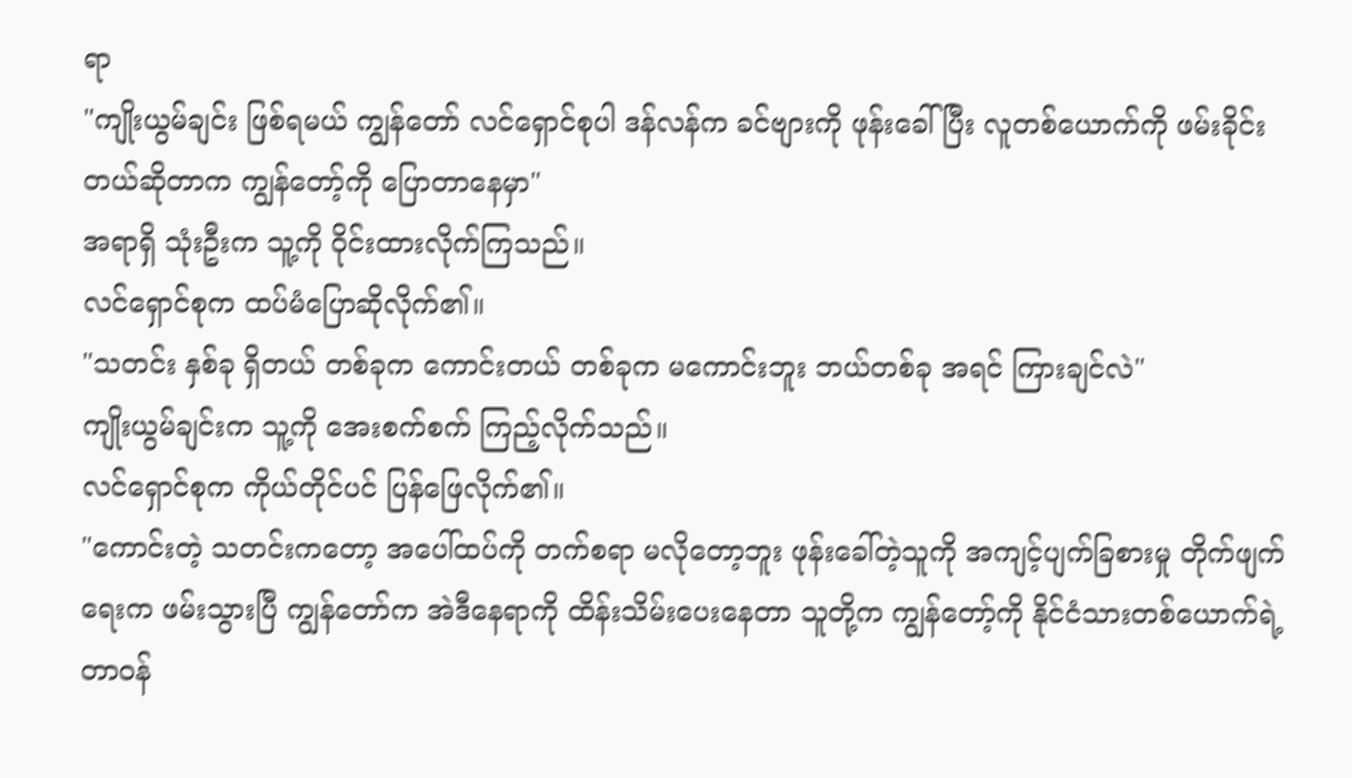ရာ
"ကျိုးယွမ်ချင်း ဖြစ်ရမယ် ကျွန်တော် လင်ရှောင်စုပါ ဒန်လန်က ခင်ဗျားကို ဖုန်းခေါ်ပြီး လူတစ်ယောက်ကို ဖမ်းခိုင်းတယ်ဆိုတာက ကျွန်တော့်ကို ပြောတာနေမှာ"
အရာရှိ သုံးဦးက သူ့ကို ဝိုင်းထားလိုက်ကြသည်။
လင်ရှောင်စုက ထပ်မံပြောဆိုလိုက်၏။
"သတင်း နှစ်ခု ရှိတယ် တစ်ခုက ကောင်းတယ် တစ်ခုက မကောင်းဘူး ဘယ်တစ်ခု အရင် ကြားချင်လဲ"
ကျိုးယွမ်ချင်းက သူ့ကို အေးစက်စက် ကြည့်လိုက်သည်။
လင်ရှောင်စုက ကိုယ်တိုင်ပင် ပြန်ဖြေလိုက်၏။
"ကောင်းတဲ့ သတင်းကတော့ အပေါ်ထပ်ကို တက်စရာ မလိုတော့ဘူး ဖုန်းခေါ်တဲ့သူကို အကျင့်ပျက်ခြစားမှု တိုက်ဖျက်ရေးက ဖမ်းသွားပြီ ကျွန်တော်က အဲဒီနေရာကို ထိန်းသိမ်းပေးနေတာ သူတို့က ကျွန်တော့်ကို နိုင်ငံသားတစ်ယောက်ရဲ့ တာဝန်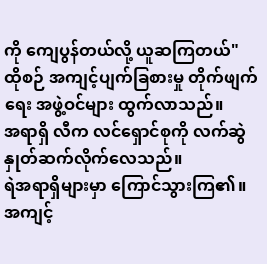ကို ကျေပွန်တယ်လို့ ယူဆကြတယ်"
ထိုစဉ် အကျင့်ပျက်ခြစားမှု တိုက်ဖျက်ရေး အဖွဲ့ဝင်များ ထွက်လာသည်။
အရာရှိ လီက လင်ရှောင်စုကို လက်ဆွဲနှုတ်ဆက်လိုက်လေသည်။
ရဲအရာရှိများမှာ ကြောင်သွားကြ၏။
အကျင့်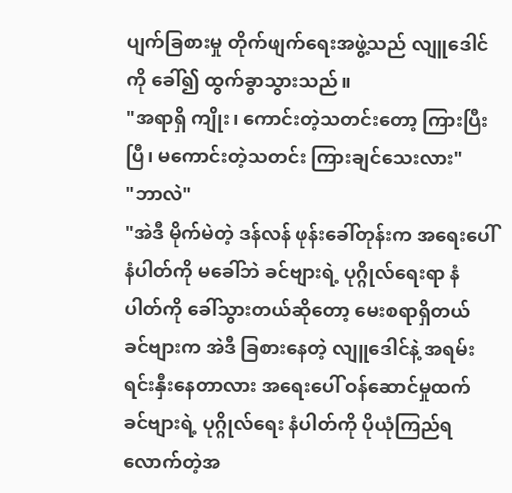ပျက်ခြစားမှု တိုက်ဖျက်ရေးအဖွဲ့သည် လျူဒေါင်ကို ခေါ်၍ ထွက်ခွာသွားသည်။
"အရာရှိ ကျိုး၊ ကောင်းတဲ့သတင်းတော့ ကြားပြီးပြီ၊ မကောင်းတဲ့သတင်း ကြားချင်သေးလား"
"ဘာလဲ"
"အဲဒီ မိုက်မဲတဲ့ ဒန်လန် ဖုန်းခေါ်တုန်းက အရေးပေါ်နံပါတ်ကို မခေါ်ဘဲ ခင်ဗျားရဲ့ ပုဂ္ဂိုလ်ရေးရာ နံပါတ်ကို ခေါ်သွားတယ်ဆိုတော့ မေးစရာရှိတယ် ခင်ဗျားက အဲဒီ ခြစားနေတဲ့ လျူဒေါင်နဲ့ အရမ်း ရင်းနှီးနေတာလား အရေးပေါ် ဝန်ဆောင်မှုထက် ခင်ဗျားရဲ့ ပုဂ္ဂိုလ်ရေး နံပါတ်ကို ပိုယုံကြည်ရ လောက်တဲ့အ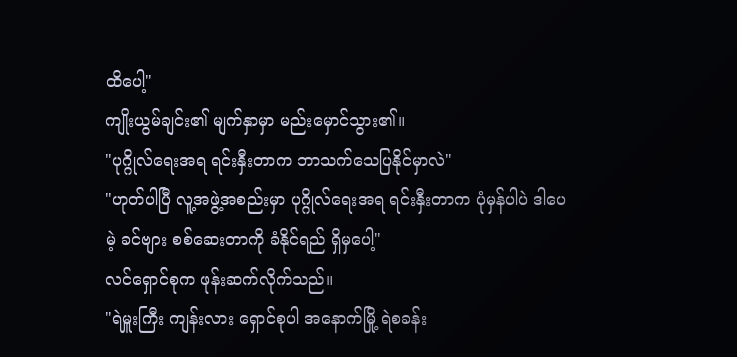ထိပေါ့"
ကျိုးယွမ်ချင်း၏ မျက်နှာမှာ မည်းမှောင်သွား၏။
"ပုဂ္ဂိုလ်ရေးအရ ရင်းနှီးတာက ဘာသက်သေပြနိုင်မှာလဲ"
"ဟုတ်ပါပြီ လူ့အဖွဲ့အစည်းမှာ ပုဂ္ဂိုလ်ရေးအရ ရင်းနှီးတာက ပုံမှန်ပါပဲ ဒါပေမဲ့ ခင်ဗျား စစ်ဆေးတာကို ခံနိုင်ရည် ရှိမှပေါ့"
လင်ရှောင်စုက ဖုန်းဆက်လိုက်သည်။
"ရဲမှူးကြီး ကျန်းလား ရှောင်စုပါ အနောက်မြို့ ရဲစခန်း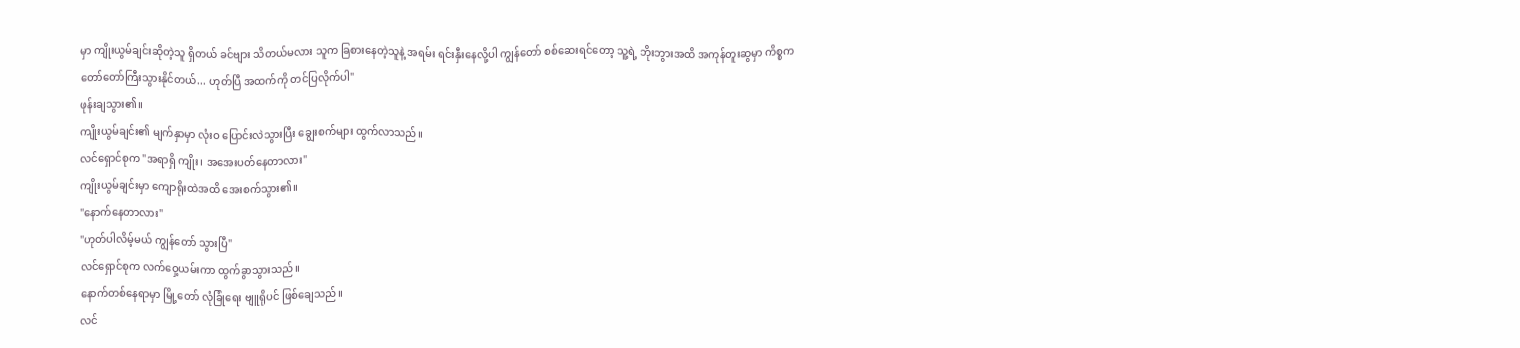မှာ ကျိုးယွမ်ချင်းဆိုတဲ့သူ ရှိတယ် ခင်ဗျား သိတယ်မလား သူက ခြစားနေတဲ့သူနဲ့ အရမ်း ရင်းနှီးနေလို့ပါ ကျွန်တော် စစ်ဆေးရင်တော့ သူ့ရဲ့ ဘိုးဘွားအထိ အကုန်တူးဆွမှာ ကိစ္စက တော်တော်ကြီးသွားနိုင်တယ်... ဟုတ်ပြီ အထက်ကို တင်ပြလိုက်ပါ"
ဖုန်းချသွား၏။
ကျိုးယွမ်ချင်း၏ မျက်နှာမှာ လုံးဝ ပြောင်းလဲသွားပြီး ချွေးစက်များ ထွက်လာသည်။
လင်ရှောင်စုက "အရာရှိ ကျိုး၊ အအေးပတ်နေတာလား"
ကျိုးယွမ်ချင်းမှာ ကျောရိုးထဲအထိ အေးစက်သွား၏။
"နောက်နေတာလား"
"ဟုတ်ပါလိမ့်မယ် ကျွန်တော် သွားပြီ"
လင်ရှောင်စုက လက်ဝှေ့ယမ်းကာ ထွက်ခွာသွားသည်။
နောက်တစ်နေရာမှာ မြို့တော် လုံခြုံရေး ဗျူရိုပင် ဖြစ်ချေသည်။
လင်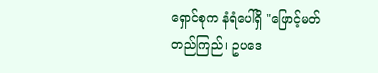ရှောင်စုက နံရံပေါ်ရှိ "ဖြောင့်မတ်တည်ကြည်၊ ဥပဒေ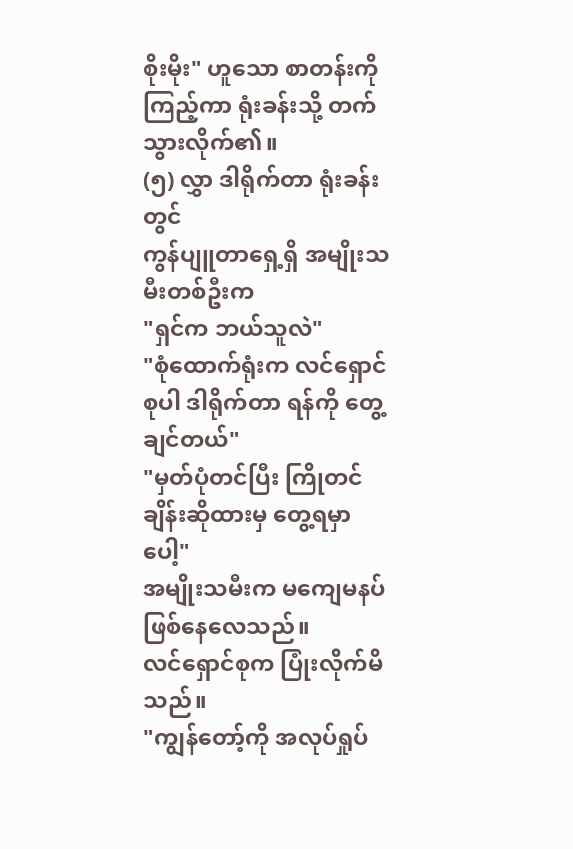စိုးမိုး" ဟူသော စာတန်းကို ကြည့်ကာ ရုံးခန်းသို့ တက်သွားလိုက်၏။
(၅) လွှာ ဒါရိုက်တာ ရုံးခန်းတွင်
ကွန်ပျူတာရှေ့ရှိ အမျိုးသမီးတစ်ဦးက
"ရှင်က ဘယ်သူလဲ"
"စုံထောက်ရုံးက လင်ရှောင်စုပါ ဒါရိုက်တာ ရန်ကို တွေ့ချင်တယ်"
"မှတ်ပုံတင်ပြီး ကြိုတင်ချိန်းဆိုထားမှ တွေ့ရမှာပေါ့"
အမျိုးသမီးက မကျေမနပ် ဖြစ်နေလေသည်။
လင်ရှောင်စုက ပြုံးလိုက်မိသည်။
"ကျွန်တော့်ကို အလုပ်ရှုပ်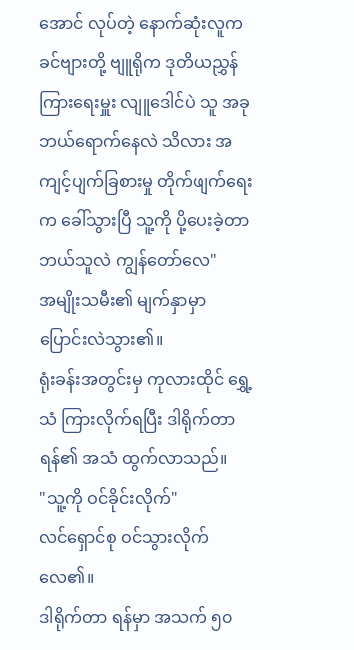အောင် လုပ်တဲ့ နောက်ဆုံးလူက ခင်ဗျားတို့ ဗျူရိုက ဒုတိယညွှန်ကြားရေးမှူး လျူဒေါင်ပဲ သူ အခု ဘယ်ရောက်နေလဲ သိလား အကျင့်ပျက်ခြစားမှု တိုက်ဖျက်ရေးက ခေါ်သွားပြီ သူ့ကို ပို့ပေးခဲ့တာ ဘယ်သူလဲ ကျွန်တော်လေ"
အမျိုးသမီး၏ မျက်နှာမှာ ပြောင်းလဲသွား၏။
ရုံးခန်းအတွင်းမှ ကုလားထိုင် ရွှေ့သံ ကြားလိုက်ရပြီး ဒါရိုက်တာ ရန်၏ အသံ ထွက်လာသည်။
"သူ့ကို ဝင်ခိုင်းလိုက်"
လင်ရှောင်စု ဝင်သွားလိုက်လေ၏။
ဒါရိုက်တာ ရန်မှာ အသက် ၅၀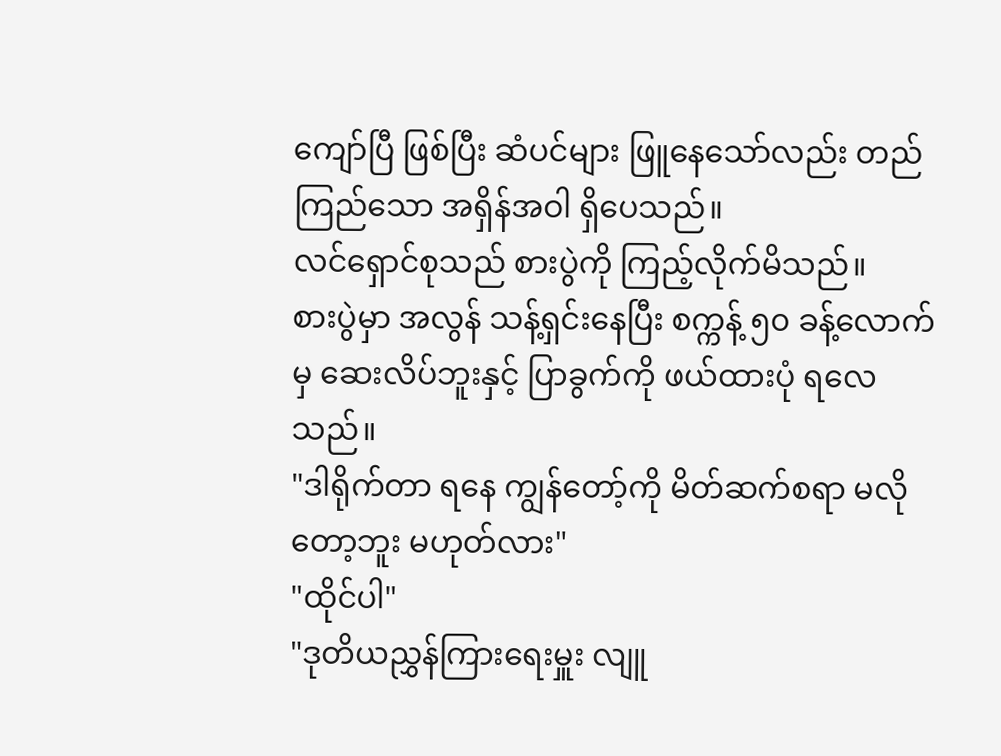ကျော်ပြီ ဖြစ်ပြီး ဆံပင်များ ဖြူနေသော်လည်း တည်ကြည်သော အရှိန်အဝါ ရှိပေသည်။
လင်ရှောင်စုသည် စားပွဲကို ကြည့်လိုက်မိသည်။
စားပွဲမှာ အလွန် သန့်ရှင်းနေပြီး စက္ကန့် ၅၀ ခန့်လောက်မှ ဆေးလိပ်ဘူးနှင့် ပြာခွက်ကို ဖယ်ထားပုံ ရလေသည်။
"ဒါရိုက်တာ ရနေ ကျွန်တော့်ကို မိတ်ဆက်စရာ မလိုတော့ဘူး မဟုတ်လား"
"ထိုင်ပါ"
"ဒုတိယညွှန်ကြားရေးမှူး လျူ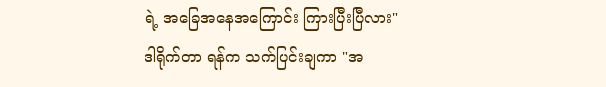ရဲ့ အခြေအနေအကြောင်း ကြားပြီးပြီလား"
ဒါရိုက်တာ ရန်က သက်ပြင်းချကာ "အ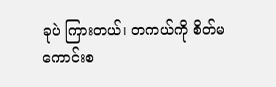ခုပဲ ကြားတယ်၊ တကယ်ကို စိတ်မကောင်းစ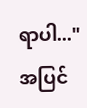ရာပါ..."
အပြင်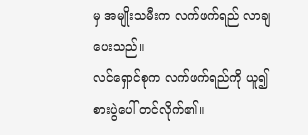မှ အမျိုးသမီးက လက်ဖက်ရည် လာချပေးသည်။
လင်ရှောင်စုက လက်ဖက်ရည်ကို ယူ၍ စားပွဲပေါ် တင်လိုက်၏။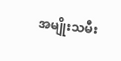အမျိုးသမီး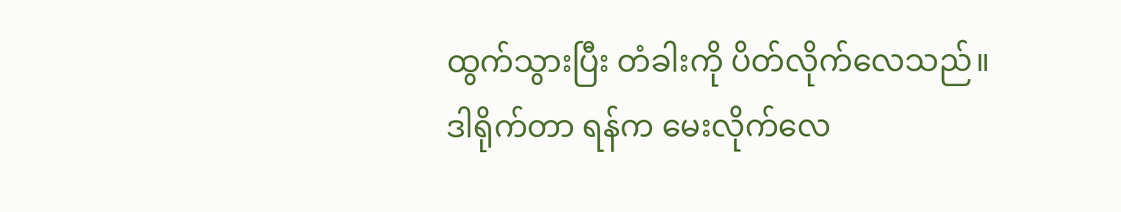ထွက်သွားပြီး တံခါးကို ပိတ်လိုက်လေသည်။
ဒါရိုက်တာ ရန်က မေးလိုက်လေ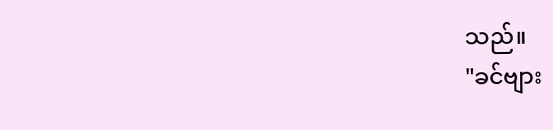သည်။
"ခင်ဗျား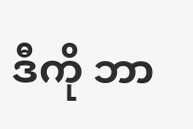ဒီကို ဘာ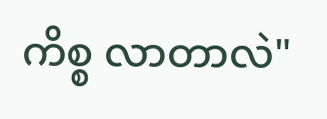ကိစ္စ လာတာလဲ"